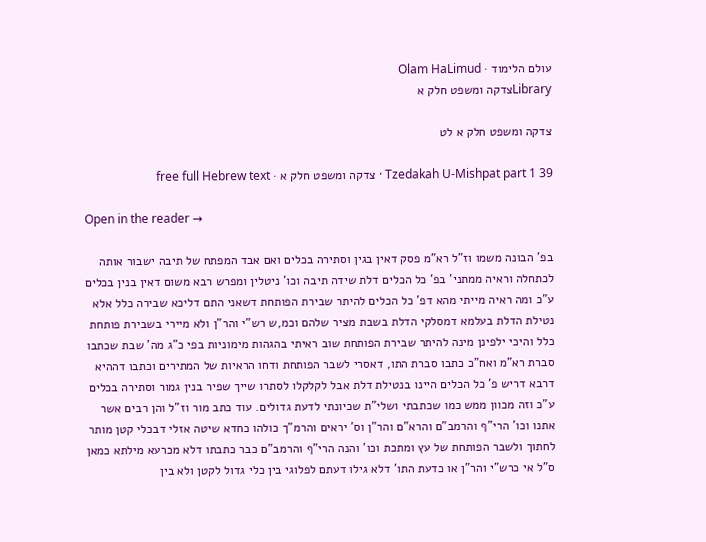עולם הלימוד · Olam HaLimud
Libraryצדקה ומשפט חלק א

צדקה ומשפט חלק א לט

Tzedakah U-Mishpat part 1 39 · צדקה ומשפט חלק א · free full Hebrew text

Open in the reader →

בפ' הבונה משמו וז"ל רא"מ פסק דאין בגין וסתירה בכלים ואם אבד המפתח של תיבה ישבור אותה לכתחלה וראיה ממתני' בפ' כל הכלים דלת שידה תיבה וכו' ניטלין ומפרש רבא משום דאין בנין בכלים ע"כ ומה ראיה מייתי מהא דפ' כל הכלים להיתר שבירת הפותחת דשאני התם דליכא שבירה כלל אלא נטילת הדלת בעלמא דמסלקי הדלת בשבת מציר שלהם וכמ,ש רש"י והר"ן ולא מיירי בשבירת פותחת כלל והיכי ילפינן מינה להיתר שבירת הפותחת שוב ראיתי בהגהות מימוניות בפי כ"ג מה' שבת שכתבו סברת רא"מ ואח"כ כתבו סברת התו, דאסרי לשבר הפותחת ודחו הראיות של המתירים וכתבו דההיא דרבא דריש פ' כל הכלים היינו בנטילת דלת אבל לקלקלו לסתרו שייך שפיר בנין גמור וסתירה בכלים ע"כ וזה מכוון ממש כמו שכתבתי ושלי"ת שכיונתי לדעת גדולים. עוד כתב מור וז"ל והן רבים אשר אתנו וכו' הרי"ף והרמב"ם והרא"ם והר"ן וס' יראים והרמ"ך כולהו כחדא שיטה אזלי דבכלי קטן מותר לחתוך ולשבר הפותחת של עץ ומתכת וכו' והנה הרי"ף והרמב"ם כבר כתבתו דלא מכרעא מילתא כמאן ס"ל אי כרש"י והר"ן או כדעת התו' דלא גילו דעתם לפלוגי בין כלי גדול לקטן ולא בין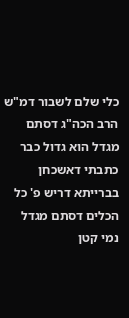כלי שלם לשבור דמ"ש הרב הכה"ג דסתם מגדל הוא גדול כבר כתבתי דאשכחן בברייתא דריש פ' כל הכלים דסתם מגדל נמי קטן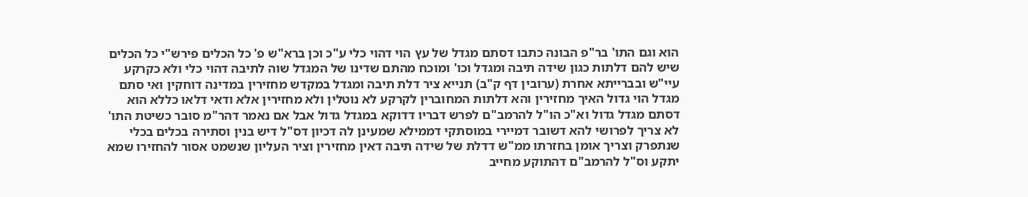הוא וגם התו' בר"פ הבונה כתבו דסתם מגדל של עץ הוי דהוי כלי ע"כ וכן ברא"ש פ' כל הכלים פירש"י כל הכלים שיש להם דלתות כגון שידה תיבה ומגדל וכו' ומוכח מהתם שדינו של המגדל שוה לתיבה דהוי כלי ולא כקרקע עיי"ש ובברייתא אחרת (ערובין דף ק"ב) תנייא ציר דלת תיבה ומגדל במקדש מחזירין במדינה דוחקין ואי סתם מגדל הוי גדול האיך מחזירין והא דלתות המחוברין לקרקע לא נוטלין ולא מחזירין אלא ודאי דלאו כללא הוא דסתם מגדל גדול וא"כ הו"ל להרמב"ם לפרש דבריו דדוקא במגדל גדול אבל אם נאמר דהר"מ סובר כשיטת התו' לא צריך לפרושי להא דשובר דמיירי במוסתקי דממילא שמעינן לה דכיון דס"ל דיש בנין וסתירה בכלים בכלי שנתפרק וצריך אומן בחזרתו ממ"ש דדלת של שידה תיבה דאין מחזירין וציר העליון שנשמט אסור להחזירו שמא יתקע וס"ל להרמב"ם דהתוקע מחייב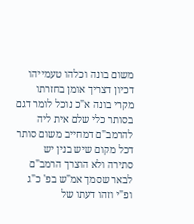משום בונה וכלהו טעמייהו דכיון דצריך אומן בחזרתו מקרי בונה א"כ נוכל לומר דגם בסותר כלי שלם אית ליה להרמב"ם דמחייב משום סותר דכל מקום שיש בנין יש סתירה ולא הוצרך הרמב"ם לבאר שסמך אמ"ש בפ' כ"ג ופ"י וזהו דעתו של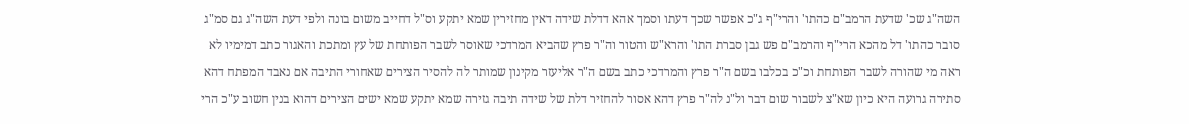השה"ג שכ' שדעת הרמב"ם כהתו' והרי"ף ג"כ אפשר שכך דעתו וסמך אהא דדלת שידה דאין מחזירין שמא יתקע וס"ל דחייב משום בונה ולפי דעת השה"ג גם סמ"ג סובר כהתו' דל מהכא הרי"ף והרמב"ם פש גבן סברת התו' והרא"ש והטור וה"ר פרץ שהביא המרדכי שאוסר לשבר הפותחת של עץ ומתכת והאגור כתב דמימיו לא ראה מי שהורה לשבר הפותחת וכ"כ בכלבו בשם ה"ר פרץ והמרדכי כתב בשם ה"ר אליעזר מקינון שמותר לה להסיר הצירים שאחורי התיבה אם נאבד המפתח דהא סתירה גרועה היא כיון שא"צ לשבור שום דבר ול"נ לה"ר פרץ דהא אסור להחזיר דלת של שידה תיבה גזירה שמא יתקע שמא ישים הצירים דהוא בנין חשוב ע"כ הרי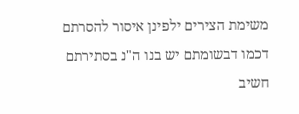משימת הצירים ילפינן איסור להסרתם דכמו דבשומתם יש בנו ה"נ בסתירתם חשיב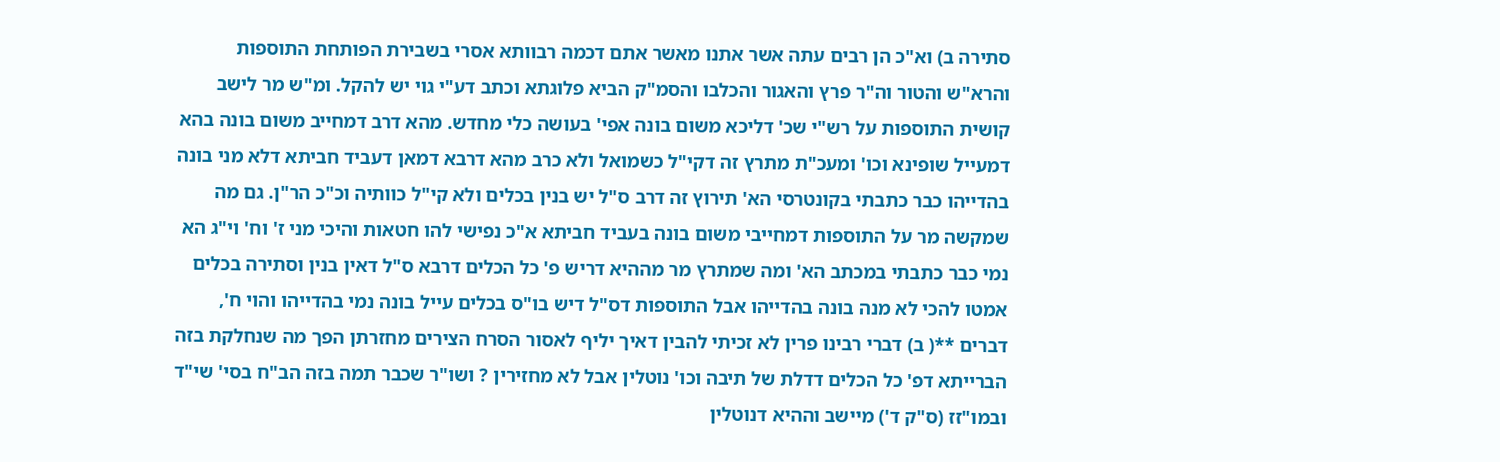סתירה ב) וא"כ הן רבים עתה אשר אתנו מאשר אתם דכמה רבוותא אסרי בשבירת הפותחת התוספות והרא"ש והטור וה"ר פרץ והאגור והכלבו והסמ"ק הביא פלוגתא וכתב דע"י גוי יש להקל. ומ"ש מר לישב קושית התוספות על רש"י שכ' דליכא משום בונה אפי' בעושה כלי מחדש. מהא דרב דמחייב משום בונה בהא דמעייל שופינא וכו' ומעכ"ת מתרץ זה דקי"ל כשמואל ולא כרב מהא דרבא דמאן דעביד חביתא דלא מני בונה בהדייהו כבר כתבתי בקונטרסי הא' תירוץ זה דרב ס"ל יש בנין בכלים ולא קי"ל כוותיה וכ"כ הר"ן. גם מה שמקשה מר על התוספות דמחייבי משום בונה בעביד חביתא א"כ נפישי להו חטאות והיכי מני ז' וח' וי"ג הא נמי כבר כתבתי במכתב הא' ומה שמתרץ מר מההיא דריש פ' כל הכלים דרבא ס"ל דאין בנין וסתירה בכלים אמטו להכי לא מנה בונה בהדייהו אבל התוספות דס"ל דיש בו"ס בכלים עייל בונה נמי בהדייהו והוי ח', דברים **( ב) דברי רבינו פרין לא זכיתי להבין דאיך יליף לאסור הסרח הצירים מחזרתן הפך מה שנחלקת בזה הברייתא דפ' כל הכלים דדלת של תיבה וכו' נוטלין אבל לא מחזירין ? ושו"ר שכבר תמה בזה הב"ח בסי' שי"ד ובמו"זז (ס"ק ד') מיישב וההיא דנוטלין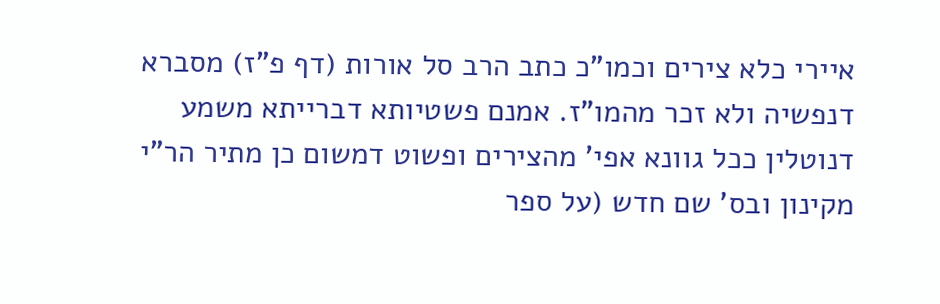איירי כלא צירים וכמו"כ כתב הרב סל אורות (דף פ"ז) מסברא דנפשיה ולא זכר מהמו"ז. אמנם פשטיותא דברייתא משמע דנוטלין ככל גוונא אפי' מהצירים ופשוט דמשום כן מתיר הר"י מקינון ובס' שם חדש (על ספר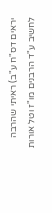יראים דס"ח ע"ב) ראיתי שהרבה לחשיב ע"ד הרבנים מו"ז וטל אורות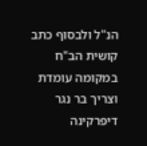הנ"ל ולבסוף כתב קושית הב"ח במקומה עומדת וצריך בר נגר דיפרקינה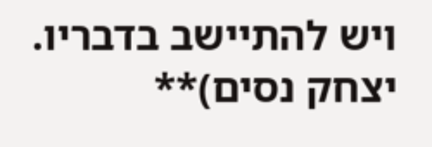ויש להתיישב בדבריו. יצחק נסים)**